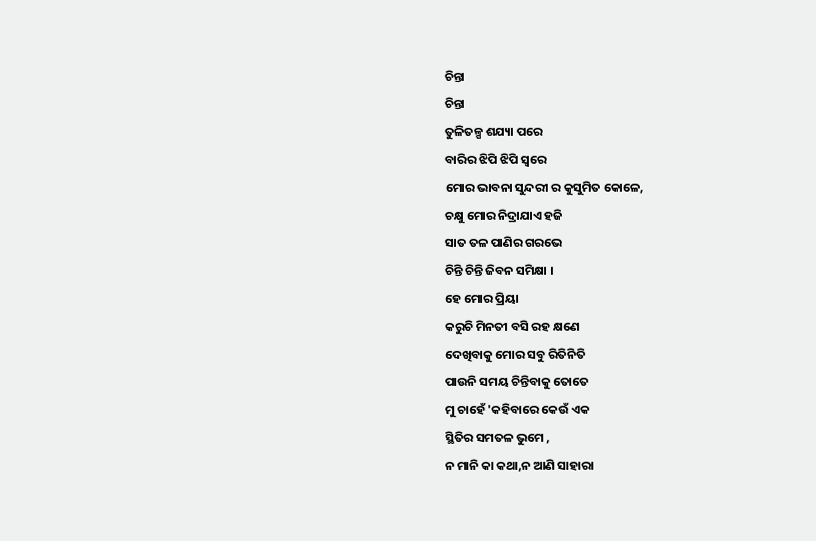ଚିନ୍ତା
ଚିନ୍ତା
ତୁଳିତଳ୍ପ ଶଯ୍ୟା ପରେ
ବାରିର ଝିପି ଝିପି ସ୍ବରେ
ମୋର ଭାବନା ସୁନ୍ଦରୀ ର କୁସୁମିତ କୋଳେ,
ଚକ୍ଷୁ ମୋର ନିଦ୍ରାଯାଏ ହଜି
ସାତ ତଳ ପାଣିର ଗରଭେ
ଚିନ୍ତି ଚିନ୍ତି ଜିବନ ସମିକ୍ଷା ।
ହେ ମୋର ପ୍ରିୟା
କରୁଚି ମିନତୀ ବସି ରହ କ୍ଷଣେ
ଦେଖିବାକୁ ମୋର ସବୁ ରିତିନିତି
ପାଉନି ସମୟ ଚିନ୍ତିବାକୁ ତୋତେ
ମୁ ଚାହେଁ 'କହିବାରେ କେଉଁ ଏକ
ସ୍ଥିତିର ସମତଳ ଭୁମେ ,
ନ ମାନି କା କଥା,ନ ଆଣି ସାହାରା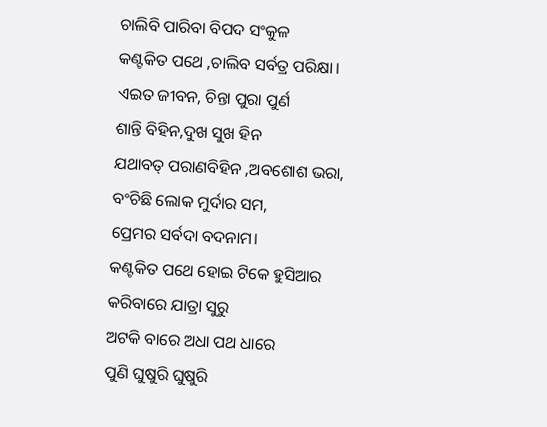ଚାଲିବି ପାରିବା ବିପଦ ସଂକୁଳ
କଣ୍ଟକିତ ପଥେ ,ଚାଲିବ ସର୍ବତ୍ର ପରିକ୍ଷା।
ଏଇତ ଜୀବନ, ଚିନ୍ତା ପୁରା ପୁର୍ଣ
ଶାନ୍ତି ବିହିନ,ଦୁଖ ସୁଖ ହିନ
ଯଥାବତ୍ ପରାଣବିହିନ ,ଅବଶୋଶ ଭରା,
ବଂଚିଛି ଲୋକ ମୁର୍ଦାର ସମ,
ପ୍ରେମର ସର୍ବଦା ବଦନାମ।
କଣ୍ଟକିତ ପଥେ ହୋଇ ଟିକେ ହୁସିଆର
କରିବାରେ ଯାତ୍ରା ସୁରୁ
ଅଟକି ବାରେ ଅଧା ପଥ ଧାରେ
ପୁଣି ଘୁଷୁରି ଘୁଷୁରି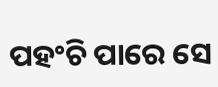ପହଂଚି ପାରେ ସେ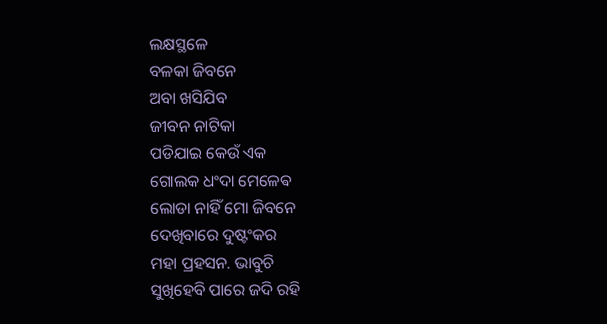ଲକ୍ଷସ୍ଥଳେ
ବଳକା ଜିବନେ
ଅବା ଖସିଯିବ
ଜୀବନ ନାଟିକା
ପଡିଯାଇ କେଉଁ ଏକ
ଗୋଲକ ଧଂଦା ମେଳେଵ
ଲୋଡା ନାହିଁ ମୋ ଜିବନେ
ଦେଖିବାରେ ଦୁଷ୍ଟଂକର
ମହା ପ୍ରହସନ. ଭାବୁଚି
ସୁଖିହେବି ପାରେ ଜଦି ରହି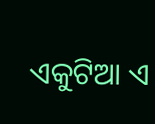ଏକୁଟିଆ ଏ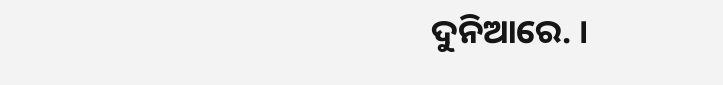ଦୁନିଆରେ. ।